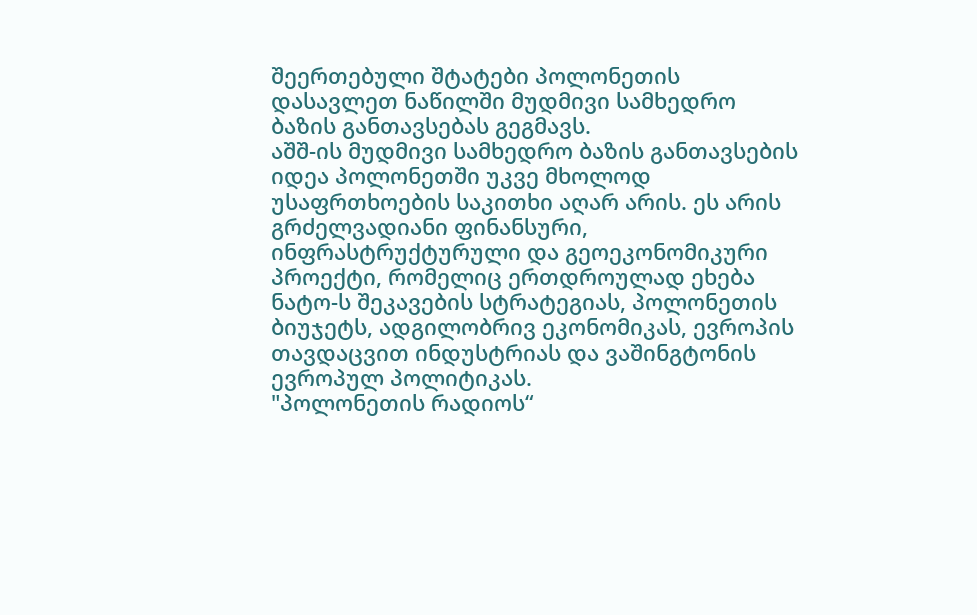შეერთებული შტატები პოლონეთის დასავლეთ ნაწილში მუდმივი სამხედრო ბაზის განთავსებას გეგმავს.
აშშ-ის მუდმივი სამხედრო ბაზის განთავსების იდეა პოლონეთში უკვე მხოლოდ უსაფრთხოების საკითხი აღარ არის. ეს არის გრძელვადიანი ფინანსური, ინფრასტრუქტურული და გეოეკონომიკური პროექტი, რომელიც ერთდროულად ეხება ნატო-ს შეკავების სტრატეგიას, პოლონეთის ბიუჯეტს, ადგილობრივ ეკონომიკას, ევროპის თავდაცვით ინდუსტრიას და ვაშინგტონის ევროპულ პოლიტიკას.
"პოლონეთის რადიოს“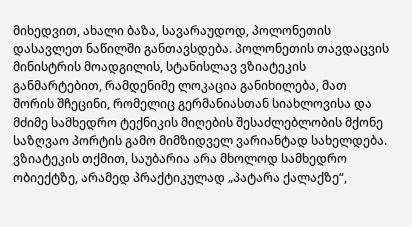მიხედვით, ახალი ბაზა, სავარაუდოდ, პოლონეთის დასავლეთ ნაწილში განთავსდება. პოლონეთის თავდაცვის მინისტრის მოადგილის, სტანისლავ ვზიატეკის განმარტებით, რამდენიმე ლოკაცია განიხილება, მათ შორის შჩეცინი, რომელიც გერმანიასთან სიახლოვისა და მძიმე სამხედრო ტექნიკის მიღების შესაძლებლობის მქონე საზღვაო პორტის გამო მიმზიდველ ვარიანტად სახელდება. ვზიატეკის თქმით, საუბარია არა მხოლოდ სამხედრო ობიექტზე, არამედ პრაქტიკულად „პატარა ქალაქზე“,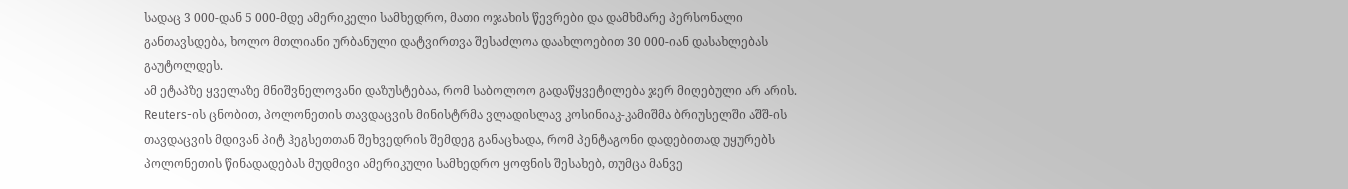სადაც 3 000-დან 5 000-მდე ამერიკელი სამხედრო, მათი ოჯახის წევრები და დამხმარე პერსონალი განთავსდება, ხოლო მთლიანი ურბანული დატვირთვა შესაძლოა დაახლოებით 30 000-იან დასახლებას გაუტოლდეს.
ამ ეტაპზე ყველაზე მნიშვნელოვანი დაზუსტებაა, რომ საბოლოო გადაწყვეტილება ჯერ მიღებული არ არის. Reuters-ის ცნობით, პოლონეთის თავდაცვის მინისტრმა ვლადისლავ კოსინიაკ-კამიშმა ბრიუსელში აშშ-ის თავდაცვის მდივან პიტ ჰეგსეთთან შეხვედრის შემდეგ განაცხადა, რომ პენტაგონი დადებითად უყურებს პოლონეთის წინადადებას მუდმივი ამერიკული სამხედრო ყოფნის შესახებ, თუმცა მანვე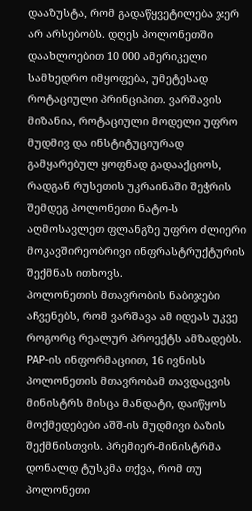დააზუსტა, რომ გადაწყვეტილება ჯერ არ არსებობს. დღეს პოლონეთში დაახლოებით 10 000 ამერიკელი სამხედრო იმყოფება, უმეტესად როტაციული პრინციპით. ვარშავის მიზანია, როტაციული მოდელი უფრო მუდმივ და ინსტიტუციურად გამყარებულ ყოფნად გადააქციოს, რადგან რუსეთის უკრაინაში შეჭრის შემდეგ პოლონეთი ნატო-ს აღმოსავლეთ ფლანგზე უფრო ძლიერი მოკავშირეობრივი ინფრასტრუქტურის შექმნას ითხოვს.
პოლონეთის მთავრობის ნაბიჯები აჩვენებს, რომ ვარშავა ამ იდეას უკვე როგორც რეალურ პროექტს ამზადებს. PAP-ის ინფორმაციით, 16 ივნისს პოლონეთის მთავრობამ თავდაცვის მინისტრს მისცა მანდატი, დაიწყოს მოქმედებები აშშ-ის მუდმივი ბაზის შექმნისთვის. პრემიერ-მინისტრმა დონალდ ტუსკმა თქვა, რომ თუ პოლონეთი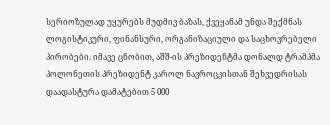სერიოზულად უყურებს მუდმივ ბაზას, ქვეყანამ უნდა შექმნას ლოგისტიკური, ფინანსური, ორგანიზაციული და საცხოვრებელი პირობები. იმავე ცნობით, აშშ-ის პრეზიდენტმა დონალდ ტრამპმა პოლონეთის პრეზიდენტ კაროლ ნავროცკისთან შეხვედრისას დაადასტურა დამატებით 5 000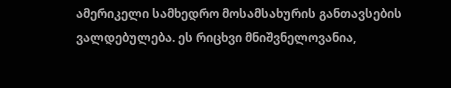ამერიკელი სამხედრო მოსამსახურის განთავსების ვალდებულება. ეს რიცხვი მნიშვნელოვანია,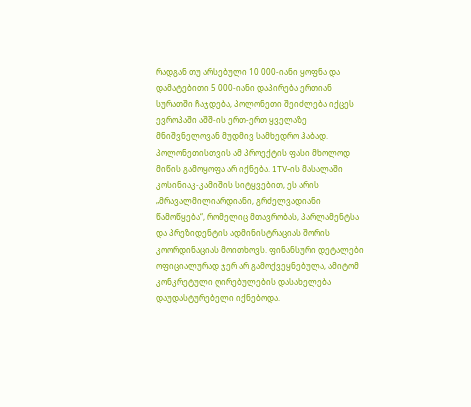რადგან თუ არსებული 10 000-იანი ყოფნა და დამატებითი 5 000-იანი დაპირება ერთიან სურათში ჩაჯდება, პოლონეთი შეიძლება იქცეს ევროპაში აშშ-ის ერთ-ერთ ყველაზე მნიშვნელოვან მუდმივ სამხედრო ჰაბად.
პოლონეთისთვის ამ პროექტის ფასი მხოლოდ მიწის გამოყოფა არ იქნება. 1TV-ის მასალაში კოსინიაკ-კამიშის სიტყვებით, ეს არის „მრავალმილიარდიანი, გრძელვადიანი წამოწყება“, რომელიც მთავრობას, პარლამენტსა და პრეზიდენტის ადმინისტრაციას შორის კოორდინაციას მოითხოვს. ფინანსური დეტალები ოფიციალურად ჯერ არ გამოქვეყნებულა, ამიტომ კონკრეტული ღირებულების დასახელება დაუდასტურებელი იქნებოდა.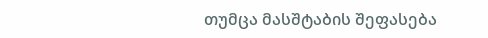თუმცა მასშტაბის შეფასება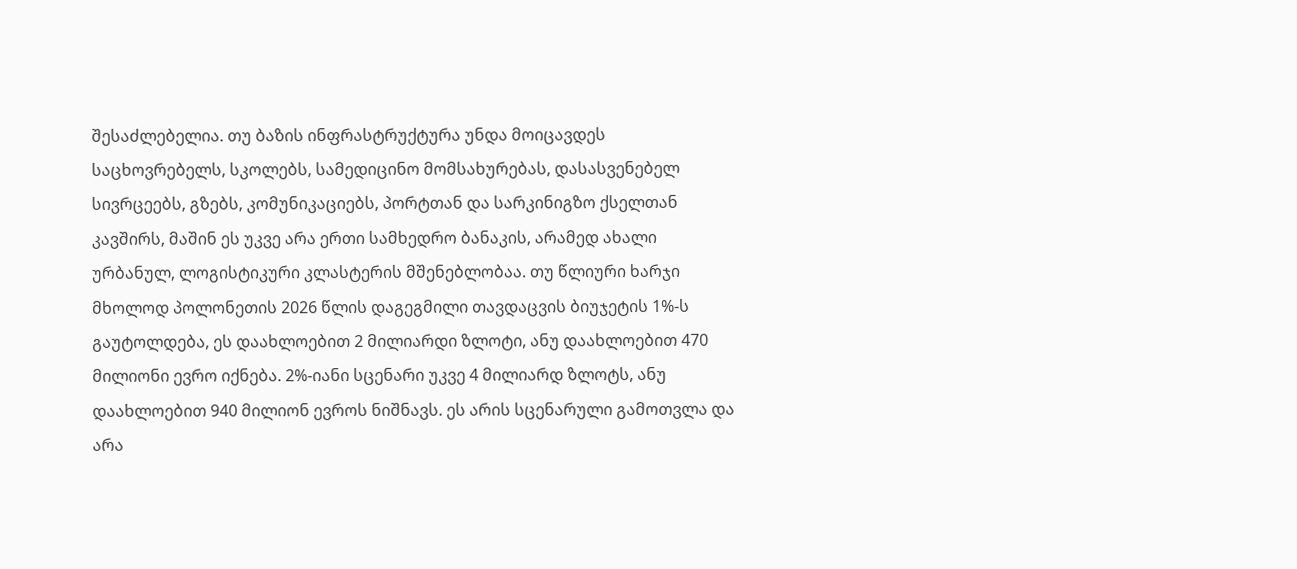შესაძლებელია. თუ ბაზის ინფრასტრუქტურა უნდა მოიცავდეს საცხოვრებელს, სკოლებს, სამედიცინო მომსახურებას, დასასვენებელ სივრცეებს, გზებს, კომუნიკაციებს, პორტთან და სარკინიგზო ქსელთან კავშირს, მაშინ ეს უკვე არა ერთი სამხედრო ბანაკის, არამედ ახალი ურბანულ, ლოგისტიკური კლასტერის მშენებლობაა. თუ წლიური ხარჯი მხოლოდ პოლონეთის 2026 წლის დაგეგმილი თავდაცვის ბიუჯეტის 1%-ს გაუტოლდება, ეს დაახლოებით 2 მილიარდი ზლოტი, ანუ დაახლოებით 470 მილიონი ევრო იქნება. 2%-იანი სცენარი უკვე 4 მილიარდ ზლოტს, ანუ დაახლოებით 940 მილიონ ევროს ნიშნავს. ეს არის სცენარული გამოთვლა და არა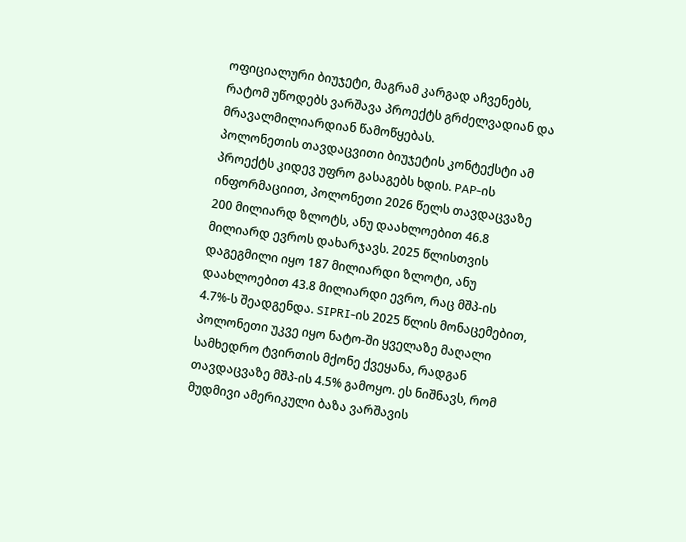ოფიციალური ბიუჯეტი, მაგრამ კარგად აჩვენებს, რატომ უწოდებს ვარშავა პროექტს გრძელვადიან და მრავალმილიარდიან წამოწყებას.
პოლონეთის თავდაცვითი ბიუჯეტის კონტექსტი ამ პროექტს კიდევ უფრო გასაგებს ხდის. PAP-ის ინფორმაციით, პოლონეთი 2026 წელს თავდაცვაზე 200 მილიარდ ზლოტს, ანუ დაახლოებით 46.8 მილიარდ ევროს დახარჯავს. 2025 წლისთვის დაგეგმილი იყო 187 მილიარდი ზლოტი, ანუ დაახლოებით 43.8 მილიარდი ევრო, რაც მშპ-ის 4.7%-ს შეადგენდა. SIPRI-ის 2025 წლის მონაცემებით, პოლონეთი უკვე იყო ნატო-ში ყველაზე მაღალი სამხედრო ტვირთის მქონე ქვეყანა, რადგან თავდაცვაზე მშპ-ის 4.5% გამოყო. ეს ნიშნავს, რომ მუდმივი ამერიკული ბაზა ვარშავის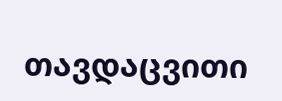თავდაცვითი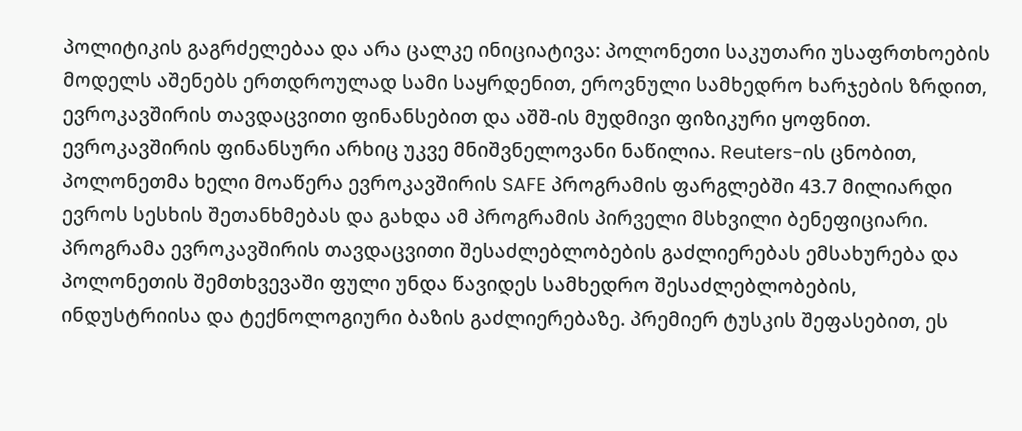პოლიტიკის გაგრძელებაა და არა ცალკე ინიციატივა: პოლონეთი საკუთარი უსაფრთხოების მოდელს აშენებს ერთდროულად სამი საყრდენით, ეროვნული სამხედრო ხარჯების ზრდით, ევროკავშირის თავდაცვითი ფინანსებით და აშშ-ის მუდმივი ფიზიკური ყოფნით.
ევროკავშირის ფინანსური არხიც უკვე მნიშვნელოვანი ნაწილია. Reuters-ის ცნობით, პოლონეთმა ხელი მოაწერა ევროკავშირის SAFE პროგრამის ფარგლებში 43.7 მილიარდი ევროს სესხის შეთანხმებას და გახდა ამ პროგრამის პირველი მსხვილი ბენეფიციარი. პროგრამა ევროკავშირის თავდაცვითი შესაძლებლობების გაძლიერებას ემსახურება და პოლონეთის შემთხვევაში ფული უნდა წავიდეს სამხედრო შესაძლებლობების, ინდუსტრიისა და ტექნოლოგიური ბაზის გაძლიერებაზე. პრემიერ ტუსკის შეფასებით, ეს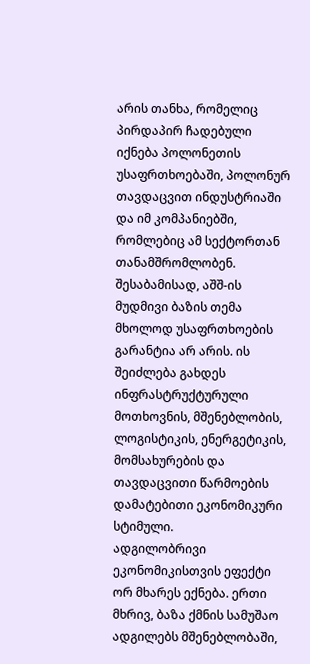არის თანხა, რომელიც პირდაპირ ჩადებული იქნება პოლონეთის უსაფრთხოებაში, პოლონურ თავდაცვით ინდუსტრიაში და იმ კომპანიებში, რომლებიც ამ სექტორთან თანამშრომლობენ. შესაბამისად, აშშ-ის მუდმივი ბაზის თემა მხოლოდ უსაფრთხოების გარანტია არ არის. ის შეიძლება გახდეს ინფრასტრუქტურული მოთხოვნის, მშენებლობის, ლოგისტიკის, ენერგეტიკის, მომსახურების და თავდაცვითი წარმოების დამატებითი ეკონომიკური სტიმული.
ადგილობრივი ეკონომიკისთვის ეფექტი ორ მხარეს ექნება. ერთი მხრივ, ბაზა ქმნის სამუშაო ადგილებს მშენებლობაში,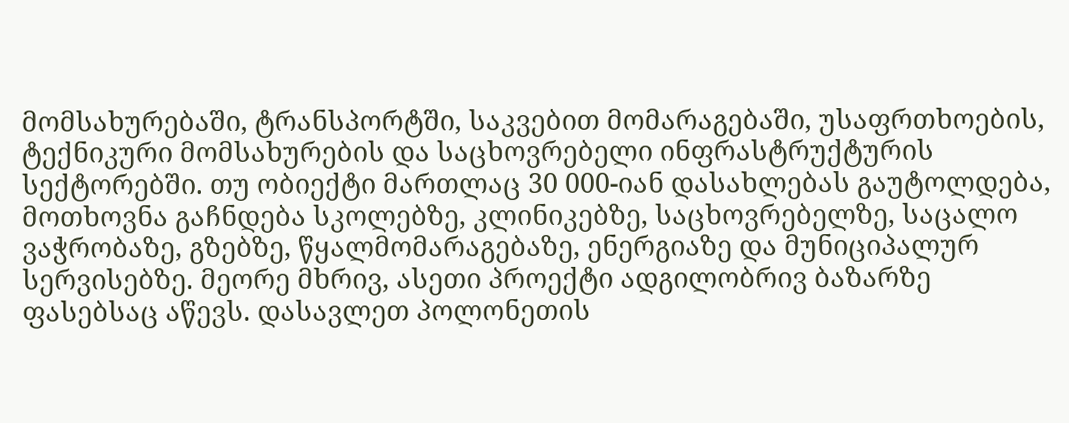მომსახურებაში, ტრანსპორტში, საკვებით მომარაგებაში, უსაფრთხოების, ტექნიკური მომსახურების და საცხოვრებელი ინფრასტრუქტურის სექტორებში. თუ ობიექტი მართლაც 30 000-იან დასახლებას გაუტოლდება, მოთხოვნა გაჩნდება სკოლებზე, კლინიკებზე, საცხოვრებელზე, საცალო ვაჭრობაზე, გზებზე, წყალმომარაგებაზე, ენერგიაზე და მუნიციპალურ სერვისებზე. მეორე მხრივ, ასეთი პროექტი ადგილობრივ ბაზარზე ფასებსაც აწევს. დასავლეთ პოლონეთის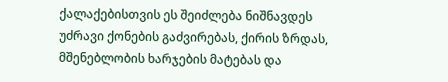ქალაქებისთვის ეს შეიძლება ნიშნავდეს უძრავი ქონების გაძვირებას, ქირის ზრდას, მშენებლობის ხარჯების მატებას და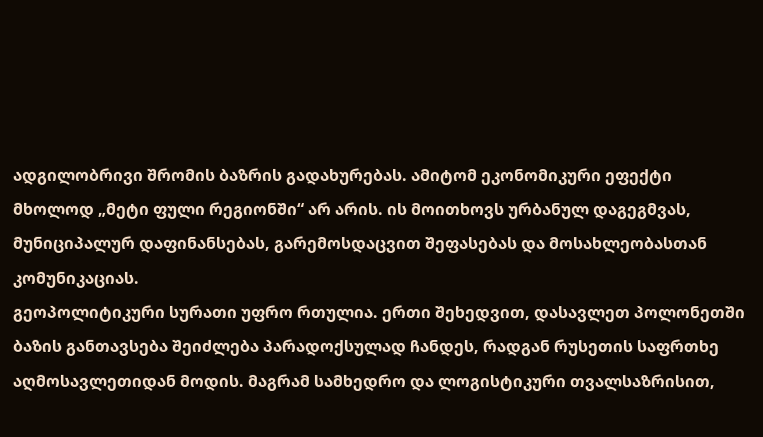ადგილობრივი შრომის ბაზრის გადახურებას. ამიტომ ეკონომიკური ეფექტი მხოლოდ „მეტი ფული რეგიონში“ არ არის. ის მოითხოვს ურბანულ დაგეგმვას, მუნიციპალურ დაფინანსებას, გარემოსდაცვით შეფასებას და მოსახლეობასთან კომუნიკაციას.
გეოპოლიტიკური სურათი უფრო რთულია. ერთი შეხედვით, დასავლეთ პოლონეთში ბაზის განთავსება შეიძლება პარადოქსულად ჩანდეს, რადგან რუსეთის საფრთხე აღმოსავლეთიდან მოდის. მაგრამ სამხედრო და ლოგისტიკური თვალსაზრისით,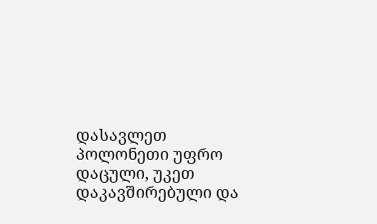დასავლეთ პოლონეთი უფრო დაცული, უკეთ დაკავშირებული და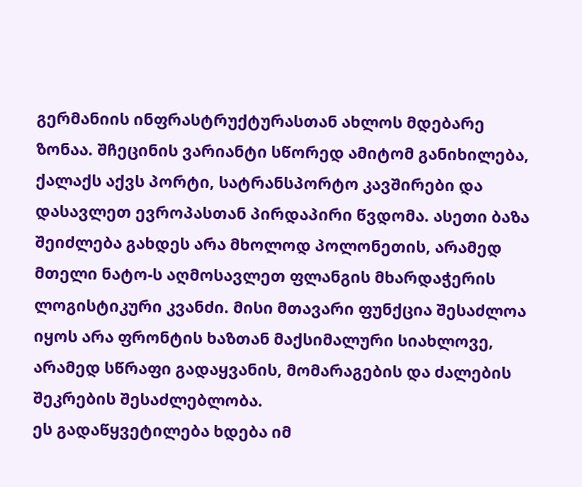გერმანიის ინფრასტრუქტურასთან ახლოს მდებარე ზონაა. შჩეცინის ვარიანტი სწორედ ამიტომ განიხილება, ქალაქს აქვს პორტი, სატრანსპორტო კავშირები და დასავლეთ ევროპასთან პირდაპირი წვდომა. ასეთი ბაზა შეიძლება გახდეს არა მხოლოდ პოლონეთის, არამედ მთელი ნატო-ს აღმოსავლეთ ფლანგის მხარდაჭერის ლოგისტიკური კვანძი. მისი მთავარი ფუნქცია შესაძლოა იყოს არა ფრონტის ხაზთან მაქსიმალური სიახლოვე, არამედ სწრაფი გადაყვანის, მომარაგების და ძალების შეკრების შესაძლებლობა.
ეს გადაწყვეტილება ხდება იმ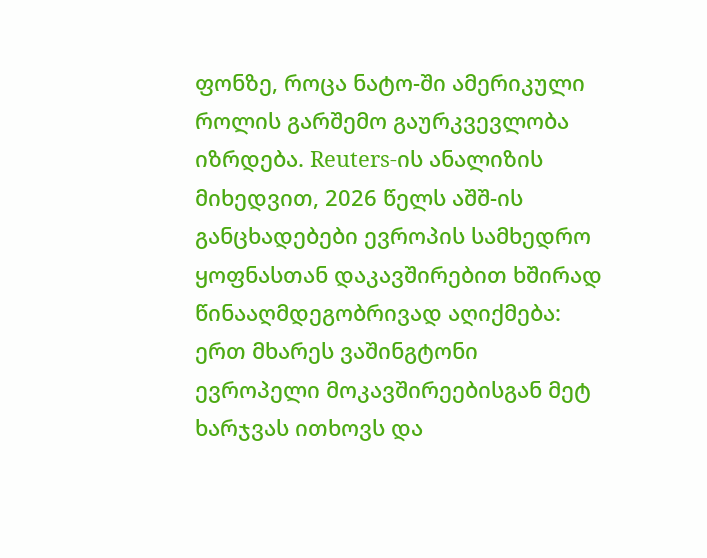ფონზე, როცა ნატო-ში ამერიკული როლის გარშემო გაურკვევლობა იზრდება. Reuters-ის ანალიზის მიხედვით, 2026 წელს აშშ-ის განცხადებები ევროპის სამხედრო ყოფნასთან დაკავშირებით ხშირად წინააღმდეგობრივად აღიქმება: ერთ მხარეს ვაშინგტონი ევროპელი მოკავშირეებისგან მეტ ხარჯვას ითხოვს და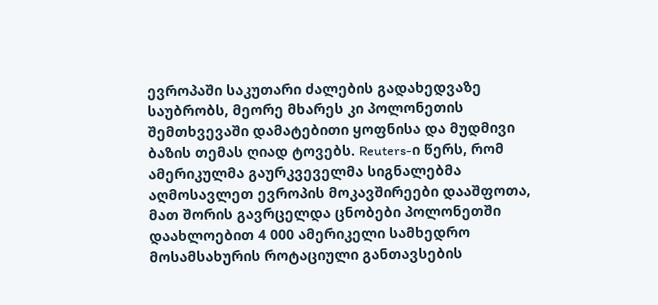ევროპაში საკუთარი ძალების გადახედვაზე საუბრობს, მეორე მხარეს კი პოლონეთის შემთხვევაში დამატებითი ყოფნისა და მუდმივი ბაზის თემას ღიად ტოვებს. Reuters-ი წერს, რომ ამერიკულმა გაურკვეველმა სიგნალებმა აღმოსავლეთ ევროპის მოკავშირეები დააშფოთა, მათ შორის გავრცელდა ცნობები პოლონეთში დაახლოებით 4 000 ამერიკელი სამხედრო მოსამსახურის როტაციული განთავსების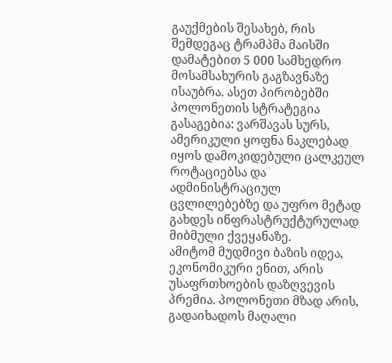გაუქმების შესახებ, რის შემდეგაც ტრამპმა მაისში დამატებით 5 000 სამხედრო მოსამსახურის გაგზავნაზე ისაუბრა. ასეთ პირობებში პოლონეთის სტრატეგია გასაგებია: ვარშავას სურს, ამერიკული ყოფნა ნაკლებად იყოს დამოკიდებული ცალკეულ როტაციებსა და ადმინისტრაციულ ცვლილებებზე და უფრო მეტად გახდეს ინფრასტრუქტურულად მიბმული ქვეყანაზე.
ამიტომ მუდმივი ბაზის იდეა, ეკონომიკური ენით, არის უსაფრთხოების დაზღვევის პრემია. პოლონეთი მზად არის, გადაიხადოს მაღალი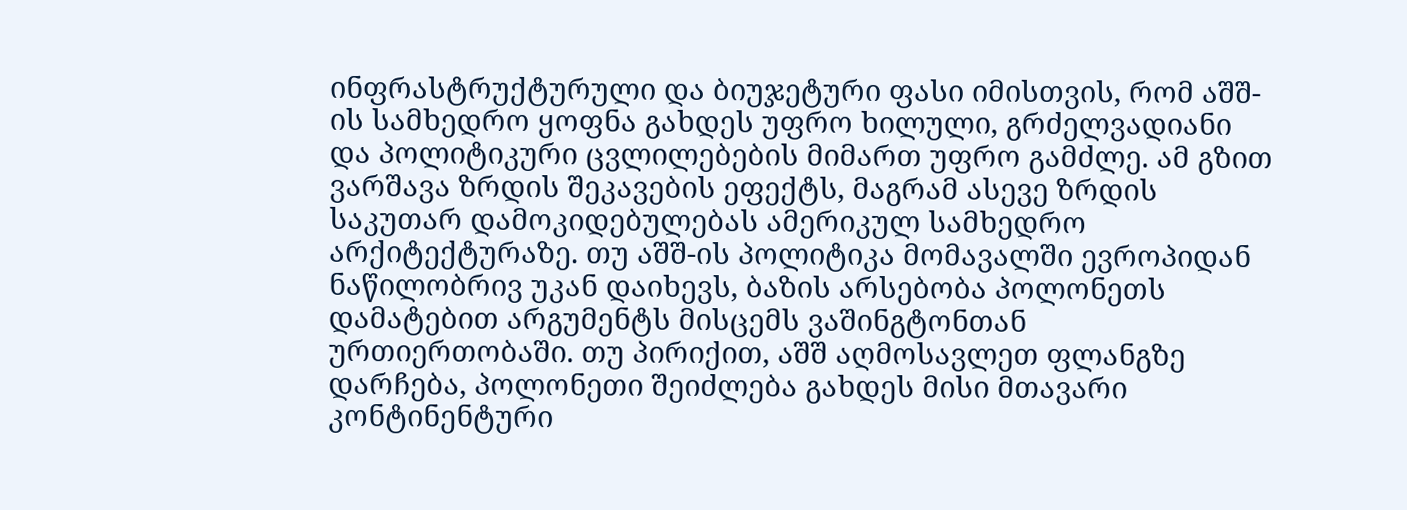ინფრასტრუქტურული და ბიუჯეტური ფასი იმისთვის, რომ აშშ-ის სამხედრო ყოფნა გახდეს უფრო ხილული, გრძელვადიანი და პოლიტიკური ცვლილებების მიმართ უფრო გამძლე. ამ გზით ვარშავა ზრდის შეკავების ეფექტს, მაგრამ ასევე ზრდის საკუთარ დამოკიდებულებას ამერიკულ სამხედრო არქიტექტურაზე. თუ აშშ-ის პოლიტიკა მომავალში ევროპიდან ნაწილობრივ უკან დაიხევს, ბაზის არსებობა პოლონეთს დამატებით არგუმენტს მისცემს ვაშინგტონთან ურთიერთობაში. თუ პირიქით, აშშ აღმოსავლეთ ფლანგზე დარჩება, პოლონეთი შეიძლება გახდეს მისი მთავარი კონტინენტური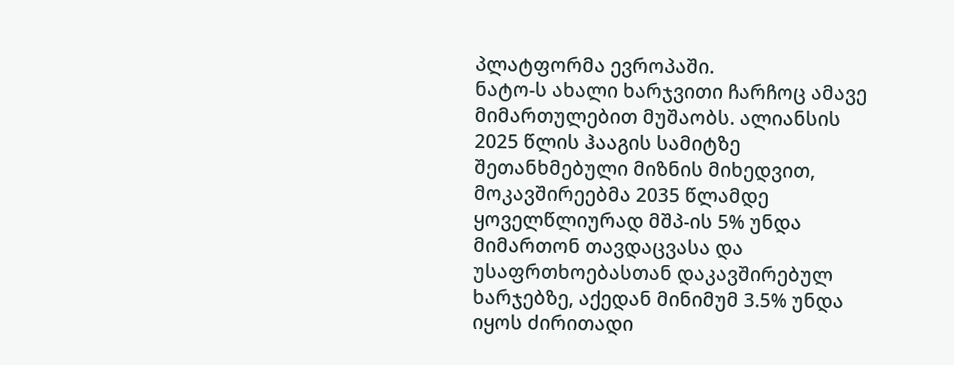პლატფორმა ევროპაში.
ნატო-ს ახალი ხარჯვითი ჩარჩოც ამავე მიმართულებით მუშაობს. ალიანსის 2025 წლის ჰააგის სამიტზე შეთანხმებული მიზნის მიხედვით, მოკავშირეებმა 2035 წლამდე ყოველწლიურად მშპ-ის 5% უნდა მიმართონ თავდაცვასა და უსაფრთხოებასთან დაკავშირებულ ხარჯებზე, აქედან მინიმუმ 3.5% უნდა იყოს ძირითადი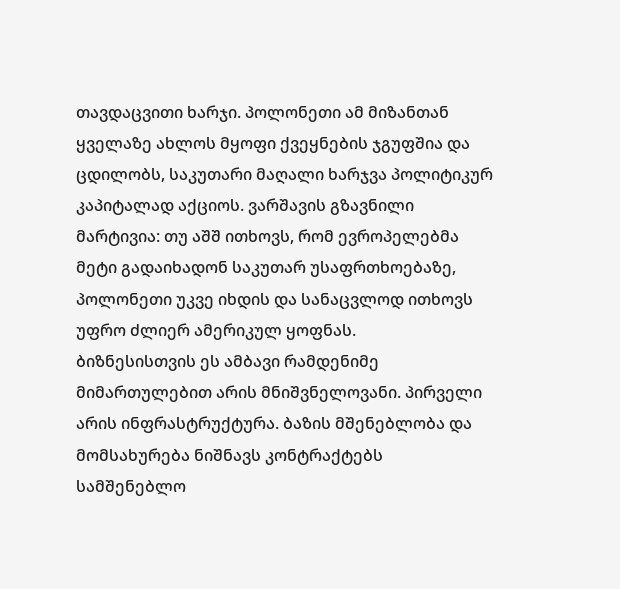თავდაცვითი ხარჯი. პოლონეთი ამ მიზანთან ყველაზე ახლოს მყოფი ქვეყნების ჯგუფშია და ცდილობს, საკუთარი მაღალი ხარჯვა პოლიტიკურ კაპიტალად აქციოს. ვარშავის გზავნილი მარტივია: თუ აშშ ითხოვს, რომ ევროპელებმა მეტი გადაიხადონ საკუთარ უსაფრთხოებაზე, პოლონეთი უკვე იხდის და სანაცვლოდ ითხოვს უფრო ძლიერ ამერიკულ ყოფნას.
ბიზნესისთვის ეს ამბავი რამდენიმე მიმართულებით არის მნიშვნელოვანი. პირველი არის ინფრასტრუქტურა. ბაზის მშენებლობა და მომსახურება ნიშნავს კონტრაქტებს სამშენებლო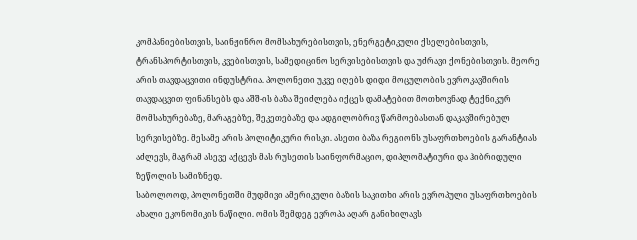კომპანიებისთვის, საინჟინრო მომსახურებისთვის, ენერგეტიკული ქსელებისთვის, ტრანსპორტისთვის, კვებისთვის, სამედიცინო სერვისებისთვის და უძრავი ქონებისთვის. მეორე არის თავდაცვითი ინდუსტრია. პოლონეთი უკვე იღებს დიდი მოცულობის ევროკავშირის თავდაცვით ფინანსებს და აშშ-ის ბაზა შეიძლება იქცეს დამატებით მოთხოვნად ტექნიკურ მომსახურებაზე, მარაგებზე, შეკეთებაზე და ადგილობრივ წარმოებასთან დაკავშირებულ სერვისებზე. მესამე არის პოლიტიკური რისკი. ასეთი ბაზა რეგიონს უსაფრთხოების გარანტიას აძლევს, მაგრამ ასევე აქცევს მას რუსეთის საინფორმაციო, დიპლომატიური და ჰიბრიდული ზეწოლის სამიზნედ.
საბოლოოდ, პოლონეთში მუდმივი ამერიკული ბაზის საკითხი არის ევროპული უსაფრთხოების ახალი ეკონომიკის ნაწილი. ომის შემდეგ ევროპა აღარ განიხილავს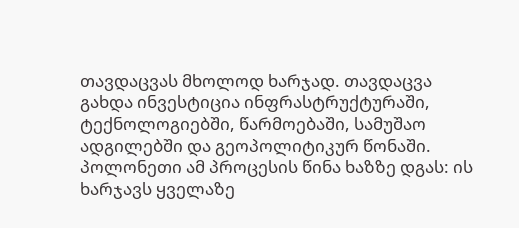თავდაცვას მხოლოდ ხარჯად. თავდაცვა გახდა ინვესტიცია ინფრასტრუქტურაში, ტექნოლოგიებში, წარმოებაში, სამუშაო ადგილებში და გეოპოლიტიკურ წონაში. პოლონეთი ამ პროცესის წინა ხაზზე დგას: ის ხარჯავს ყველაზე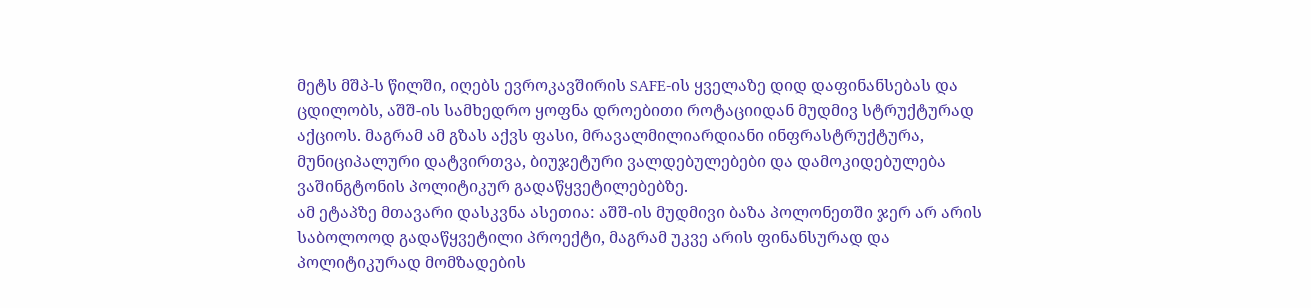მეტს მშპ-ს წილში, იღებს ევროკავშირის SAFE-ის ყველაზე დიდ დაფინანსებას და ცდილობს, აშშ-ის სამხედრო ყოფნა დროებითი როტაციიდან მუდმივ სტრუქტურად აქციოს. მაგრამ ამ გზას აქვს ფასი, მრავალმილიარდიანი ინფრასტრუქტურა, მუნიციპალური დატვირთვა, ბიუჯეტური ვალდებულებები და დამოკიდებულება ვაშინგტონის პოლიტიკურ გადაწყვეტილებებზე.
ამ ეტაპზე მთავარი დასკვნა ასეთია: აშშ-ის მუდმივი ბაზა პოლონეთში ჯერ არ არის საბოლოოდ გადაწყვეტილი პროექტი, მაგრამ უკვე არის ფინანსურად და პოლიტიკურად მომზადების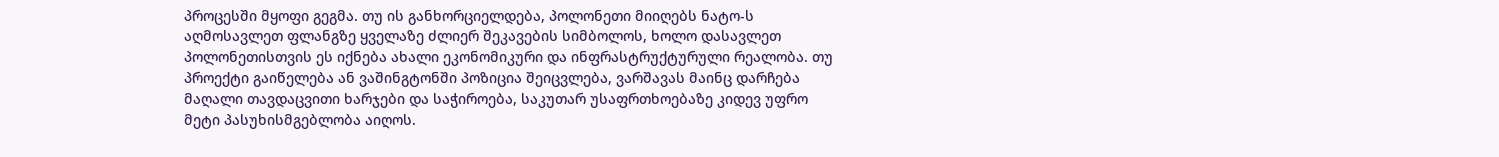პროცესში მყოფი გეგმა. თუ ის განხორციელდება, პოლონეთი მიიღებს ნატო-ს აღმოსავლეთ ფლანგზე ყველაზე ძლიერ შეკავების სიმბოლოს, ხოლო დასავლეთ პოლონეთისთვის ეს იქნება ახალი ეკონომიკური და ინფრასტრუქტურული რეალობა. თუ პროექტი გაიწელება ან ვაშინგტონში პოზიცია შეიცვლება, ვარშავას მაინც დარჩება მაღალი თავდაცვითი ხარჯები და საჭიროება, საკუთარ უსაფრთხოებაზე კიდევ უფრო მეტი პასუხისმგებლობა აიღოს.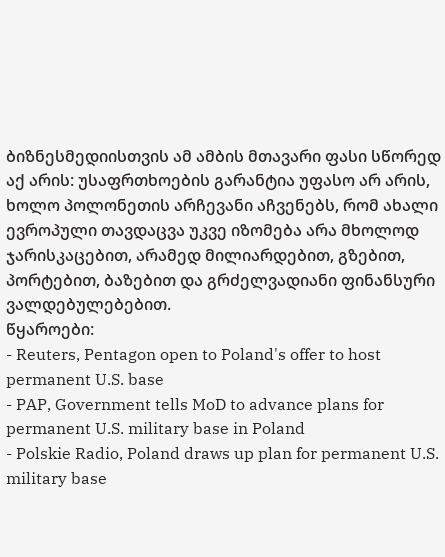ბიზნესმედიისთვის ამ ამბის მთავარი ფასი სწორედ აქ არის: უსაფრთხოების გარანტია უფასო არ არის, ხოლო პოლონეთის არჩევანი აჩვენებს, რომ ახალი ევროპული თავდაცვა უკვე იზომება არა მხოლოდ ჯარისკაცებით, არამედ მილიარდებით, გზებით, პორტებით, ბაზებით და გრძელვადიანი ფინანსური ვალდებულებებით.
წყაროები:
- Reuters, Pentagon open to Poland's offer to host permanent U.S. base
- PAP, Government tells MoD to advance plans for permanent U.S. military base in Poland
- Polskie Radio, Poland draws up plan for permanent U.S. military base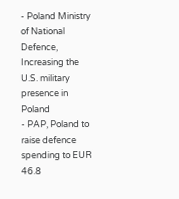- Poland Ministry of National Defence, Increasing the U.S. military presence in Poland
- PAP, Poland to raise defence spending to EUR 46.8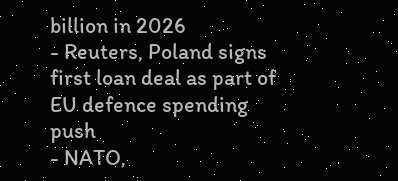billion in 2026
- Reuters, Poland signs first loan deal as part of EU defence spending push
- NATO,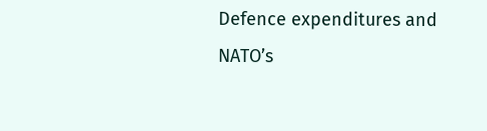Defence expenditures and NATO’s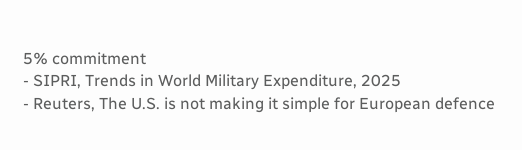5% commitment
- SIPRI, Trends in World Military Expenditure, 2025
- Reuters, The U.S. is not making it simple for European defence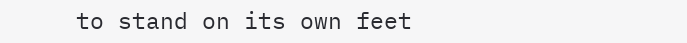to stand on its own feet